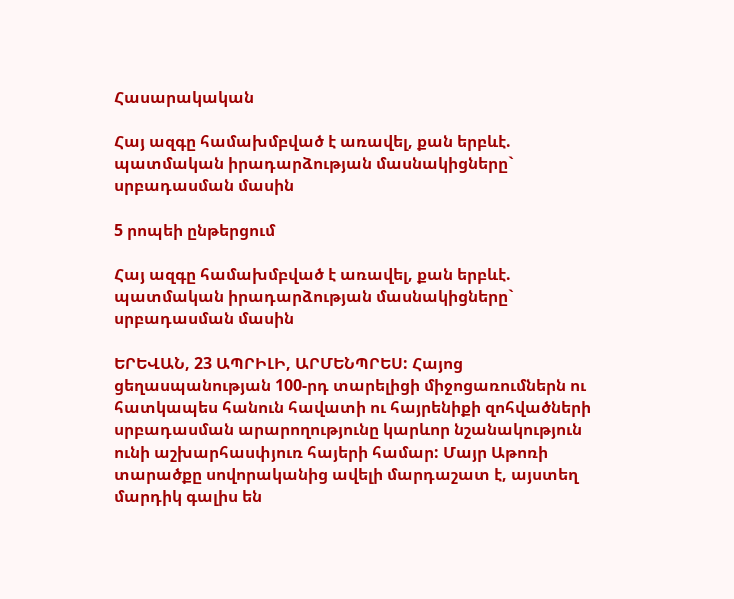Հասարակական

Հայ ազգը համախմբված է առավել, քան երբևէ. պատմական իրադարձության մասնակիցները` սրբադասման մասին

5 րոպեի ընթերցում

Հայ ազգը համախմբված է առավել, քան երբևէ. պատմական իրադարձության մասնակիցները` սրբադասման մասին

ԵՐԵՎԱՆ, 23 ԱՊՐԻԼԻ, ԱՐՄԵՆՊՐԵՍ: Հայոց ցեղասպանության 100-րդ տարելիցի միջոցառումներն ու հատկապես հանուն հավատի ու հայրենիքի զոհվածների սրբադասման արարողությունը կարևոր նշանակություն ունի աշխարհասփյուռ հայերի համար: Մայր Աթոռի տարածքը սովորականից ավելի մարդաշատ է, այստեղ մարդիկ գալիս են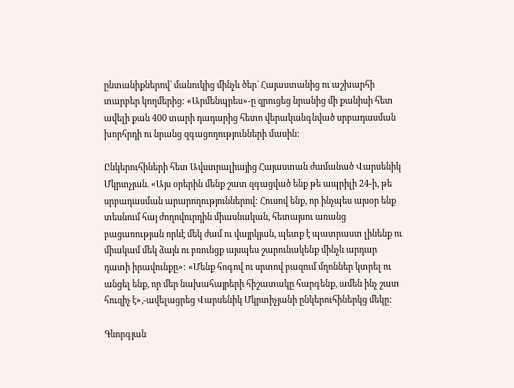ընտանիքներով` մանուկից մինչև ծեր` Հայաստանից ու աշխարհի տարբեր կողմերից: «Արմենպրես»-ը զրուցեց նրանից մի քանիսի հետ ավելի քան 400 տարի դադարից հետո վերականգնված սրբադասման խորհրդի ու նրանց զգացողությունների մասին:

Ընկերուհիների հետ Ավստրալիայից Հայաստան ժամանած Վարսենիկ Մկրտչյան. «Այս օրերին մենք շատ զգացված ենք թե ապրիլի 24-ի, թե սրբադասման արարողություններով: Հուսով ենք, որ ինչպես այսօր ենք տեսնում հայ ժողովուրդին միասնական, հետայսու առանց բացառության որևէ մեկ ժամ ու վայրկյան, պետք է պատրաստ լինենք ու միակամ մեկ ձայն ու բռունցք այսպես շարունակենք մինչև արդար դատի իրավունքը»: «Մենք հոգով ու սրտով բազում մղոններ կտրել ու անցել ենք, որ մեր նախահայրերի հիշատակը հարգենք, ամեն ինչ շատ հուզիչ է»,-ավելացրեց Վարսենիկ Մկրտիչյանի ընկերուհիներկց մեկը:

Գևորգյան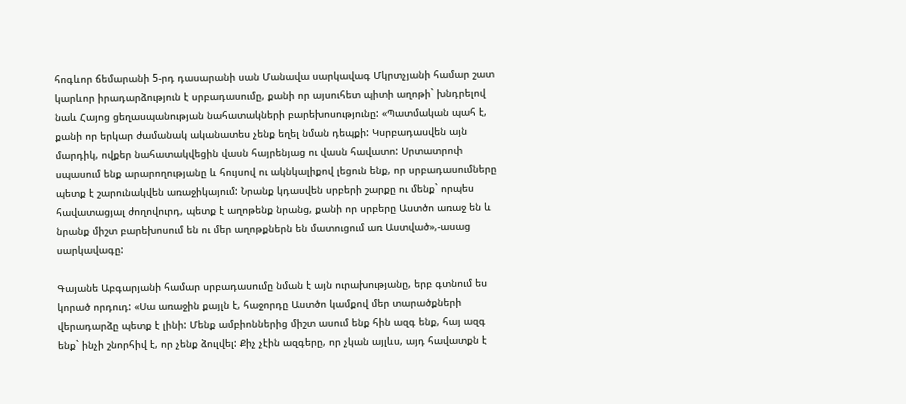հոգևոր ճեմարանի 5-րդ դասարանի սան Մանավա սարկավագ Մկրտչյանի համար շատ կարևոր իրադարձություն է սրբադասումը, քանի որ այսուհետ պիտի աղոթի` խնդրելով նաև Հայոց ցեղասպանության նահատակների բարեխոսությունը: «Պատմական պահ է, քանի որ երկար ժամանակ ականատես չենք եղել նման դեպքի: Կսրբադասվեն այն մարդիկ, ովքեր նահատակվեցին վասն հայրենյաց ու վասն հավատո: Սրտատրոփ սպասում ենք արարողությանը և հույսով ու ակնկալիքով լեցուն ենք, որ սրբադասումները պետք է շարունակվեն առաջիկայում: Նրանք կդասվեն սրբերի շարքը ու մենք` որպես հավատացյալ ժողովուրդ, պետք է աղոթենք նրանց, քանի որ սրբերը Աստծո առաջ են և նրանք միշտ բարեխոսում են ու մեր աղոթքներն են մատուցում առ Աստված»,-ասաց սարկավագը:

Գայանե Աբգարյանի համար սրբադասումը նման է այն ուրախությանը, երբ գտնում ես կորած որդուդ: «Սա առաջին քայլն է, հաջորդը Աստծո կամքով մեր տարածքների վերադարձը պետք է լինի: Մենք ամբիոններից միշտ ասում ենք հին ազգ ենք, հայ ազգ ենք` ինչի շնորհիվ է, որ չենք ձուլվել: Քիչ չէին ազգերը, որ չկան այլևս, այդ հավատքն է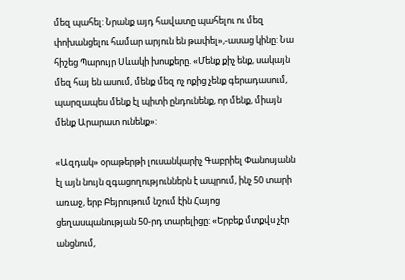մեզ պահել: Նրանք այդ հավատը պահելու ու մեզ փոխանցելու համար արյուն են թափել»,-ասաց կինը: Նա հիշեց Պարույր Սևակի խոսքերը. «Մենք քիչ ենք, սակայն մեզ հայ են ասում, մենք մեզ ոչ ոքից չենք գերադասում, պարզապես մենք էլ պիտի ընդունենք, որ մենք, միայն մենք Արարատ ունենք»:

«Ազդակ» օրաթերթի լուսանկարիչ Գաբրիել Փանոսյանն էլ այն նույն զգացողություններն է ապրում, ինչ 50 տարի առաջ, երբ Բեյրութում նշում էին Հայոց ցեղասպանության 50-րդ տարելիցը: «Երբեք մտքվս չէր անցնում,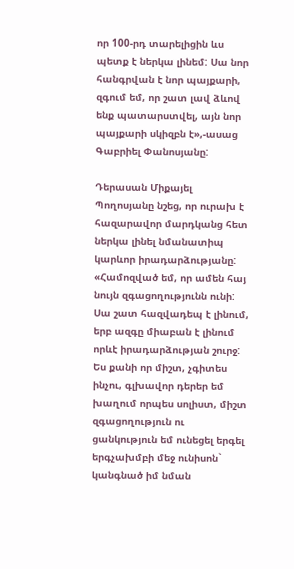որ 100-րդ տարելիցին ևս պետք է ներկա լինեմ: Սա նոր հանգրվան է նոր պայքարի, զգում եմ, որ շատ լավ ձևով ենք պատարստվել, այն նոր պայքարի սկիզբն է»,-ասաց Գաբրիել Փանոսյանը:

Դերասան Միքայել Պողոսյանը նշեց, որ ուրախ է հազարավոր մարդկանց հետ ներկա լինել նմանատիպ կարևոր իրադարձությանը: «Համոզված եմ, որ ամեն հայ նույն զգացողությունն ունի: Սա շատ հազվադեպ է լինում, երբ ազգը միաբան է լինում որևէ իրադարձության շուրջ: Ես քանի որ միշտ, չգիտես ինչու, գլխավոր դերեր եմ խաղում որպես սոլիստ, միշտ զգացողություն ու ցանկություն եմ ունեցել երգել երգչախմբի մեջ ունիսոն` կանգնած իմ նման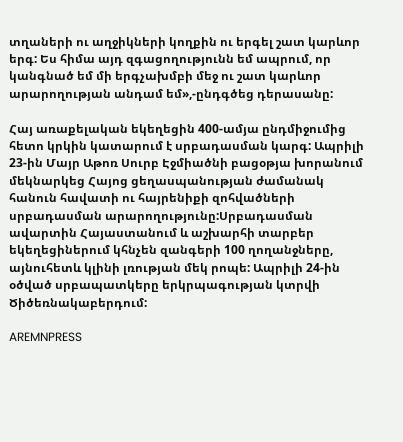տղաների ու աղջիկների կողքին ու երգել շատ կարևոր երգ: Ես հիմա այդ զգացողությունն եմ ապրում, որ կանգնած եմ մի երգչախմբի մեջ ու շատ կարևոր արարողության անդամ եմ»,-ընդգծեց դերասանը:

Հայ առաքելական եկեղեցին 400-ամյա ընդմիջումից հետո կրկին կատարում է սրբադասման կարգ: Ապրիլի 23-ին Մայր Աթոռ Սուրբ Էջմիածնի բացօթյա խորանում մեկնարկեց Հայոց ցեղասպանության ժամանակ հանուն հավատի ու հայրենիքի զոհվածների սրբադասման արարողությունը:Սրբադասման ավարտին Հայաստանում և աշխարհի տարբեր եկեղեցիներում կհնչեն զանգերի 100 ղողանջները, այնուհետև կլինի լռության մեկ րոպե: Ապրիլի 24-ին օծված սրբապատկերը երկրպագության կտրվի Ծիծեռնակաբերդում:

AREMNPRESS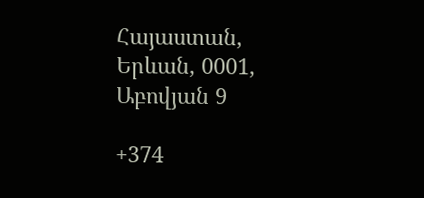Հայաստան, Երևան, 0001, Աբովյան 9

+374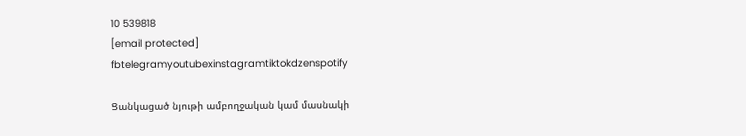10 539818
[email protected]
fbtelegramyoutubexinstagramtiktokdzenspotify

Ցանկացած նյութի ամբողջական կամ մասնակի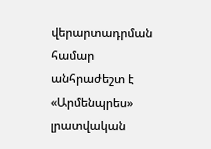վերարտադրման համար անհրաժեշտ է «Արմենպրես» լրատվական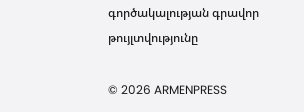գործակալության գրավոր թույլտվությունը

© 2026 ARMENPRESS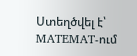Ստեղծվել է՝ MATEMAT-ում